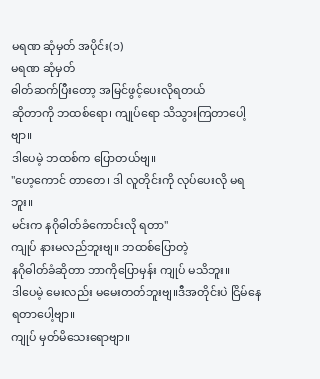မရဏ ဆုံမှတ် အပိုင်း(၁)
မရဏ ဆုံမှတ်
ဓါတ်ဆက်ပြီးတော့ အမြင်ဖွင့်ပေးလိုရတယ်
ဆိုတာကို ဘထစ်ရော၊ ကျုပ်ရော သိသွားကြတာပေါ့ဗျာ။
ဒါပေမဲ့ ဘထစ်က ပြောတယ်ဗျ။
"ဟေ့ကောင် တာတေ၊ ဒါ လူတိုင်းကို လုပ်ပေးလို မရဘူး။
မင်းက နဂိုဓါတ်ခံကောင်းလို ရတာ"
ကျုပ် နားမလည်ဘူးဗျ။ ဘထစ်ပြောတဲ့
နဂိုဓါတ်ခံဆိုတာ ဘာကိုပြောမှန်း ကျုပ် မသိဘူး။
ဒါပေမဲ့ မေးလည်း မမေးတတ်ဘူးဗျ။ဒီအတိုင်းပဲ ငြိမ်နေရတာပေါ့ဗျာ။
ကျုပ် မှတ်မိသေးရောဗျာ။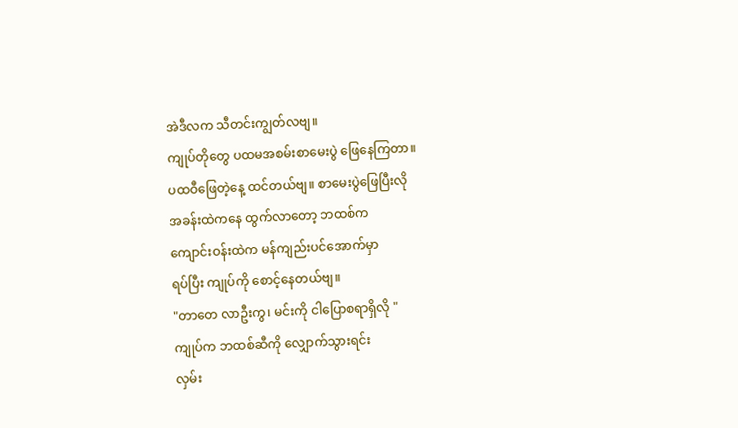အဲဒီလက သီတင်းကျွတ်လဗျ။
ကျုပ်တိုတွေ ပထမအစမ်းစာမေးပွဲ ဖြေနေကြတာ။
ပထဝီဖြေတဲ့နေ့ ထင်တယ်ဗျ။ စာမေးပွဲဖြေပြီးလို
အခန်းထဲကနေ ထွက်လာတော့ ဘထစ်က
ကျောင်းဝန်းထဲက မန်ကျည်းပင်အောက်မှာ
ရပ်ပြီး ကျုပ်ကို စောင့်နေတယ်ဗျ။
"တာတေ လာဦးကွ၊ မင်းကို ငါပြောစရာရှိလို "
ကျုပ်က ဘထစ်ဆီကို လျှောက်သွားရင်း
လှမ်း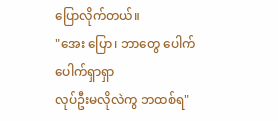ပြောလိုက်တယ်။
"အေး ပြော၊ ဘာတွေ ပေါက်ပေါက်ရှာရှာ
လုပ်ဦးမလိုလဲကွ ဘထစ်ရ"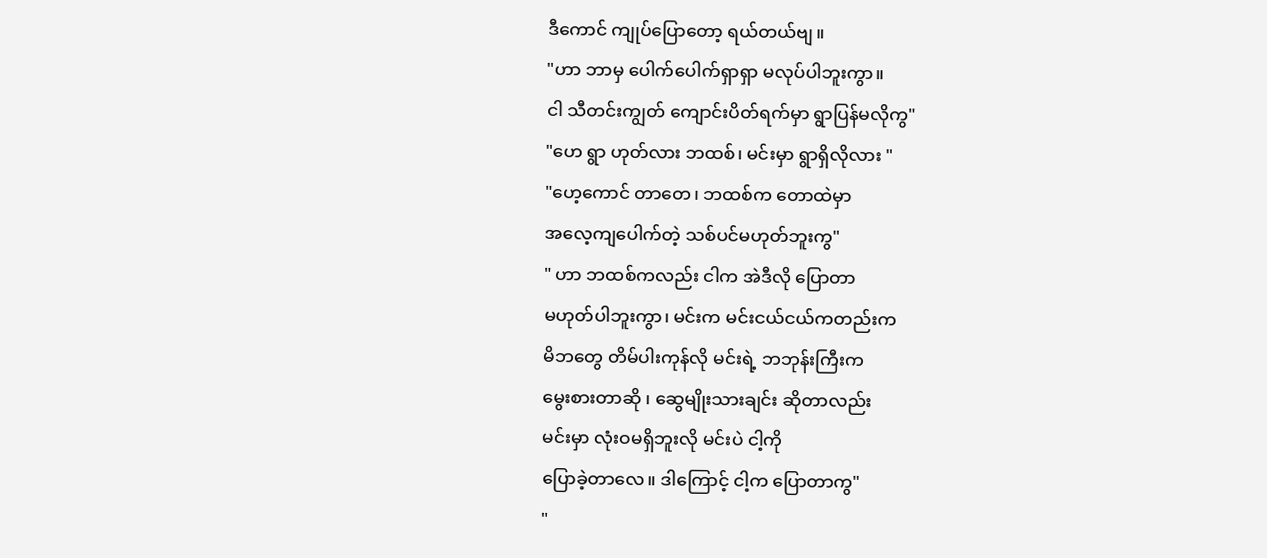ဒီကောင် ကျုပ်ပြောတော့ ရယ်တယ်ဗျ။
"ဟာ ဘာမှ ပေါက်ပေါက်ရှာရှာ မလုပ်ပါဘူးကွာ။
ငါ သီတင်းကျွတ် ကျောင်းပိတ်ရက်မှာ ရွာပြန်မလိုကွ"
"ဟေ ရွာ ဟုတ်လား ဘထစ်၊ မင်းမှာ ရွာရှိလိုလား "
"ဟေ့ကောင် တာတေ၊ ဘထစ်က တောထဲမှာ
အလေ့ကျပေါက်တဲ့ သစ်ပင်မဟုတ်ဘူးကွ"
" ဟာ ဘထစ်ကလည်း ငါက အဲဒီလို ပြောတာ
မဟုတ်ပါဘူးကွာ၊ မင်းက မင်းငယ်ငယ်ကတည်းက
မိဘတွေ တိမ်ပါးကုန်လို မင်းရဲ့ ဘဘုန်းကြီးက
မွေးစားတာဆို ၊ ဆွေမျိုးသားချင်း ဆိုတာလည်း
မင်းမှာ လုံးဝမရှိဘူးလို မင်းပဲ ငါ့ကို
ပြောခဲ့တာလေ။ ဒါကြောင့် ငါ့က ပြောတာကွ"
"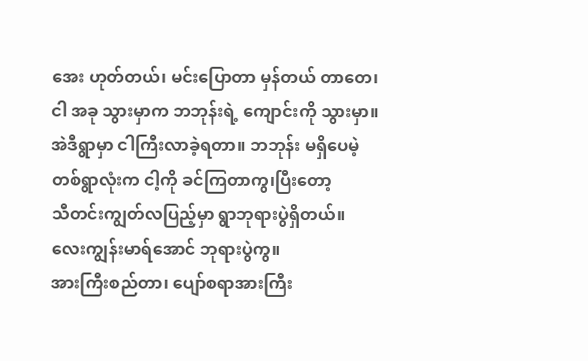အေး ဟုတ်တယ်၊ မင်းပြောတာ မှန်တယ် တာတေ၊
ငါ အခု သွားမှာက ဘဘုန်းရဲ့ ကျောင်းကို သွားမှာ။
အဲဒီရွာမှာ ငါကြီးလာခဲ့ရတာ။ ဘဘုန်း မရှိပေမဲ့
တစ်ရွာလုံးက ငါ့ကို ခင်ကြတာကွ၊ပြီးတော့
သီတင်းကျွတ်လပြည့်မှာ ရွာဘုရားပွဲရှိတယ်။
လေးကျွန်းမာရ်အောင် ဘုရားပွဲကွ။
အားကြီးစည်တာ၊ ပျော်စရာအားကြီး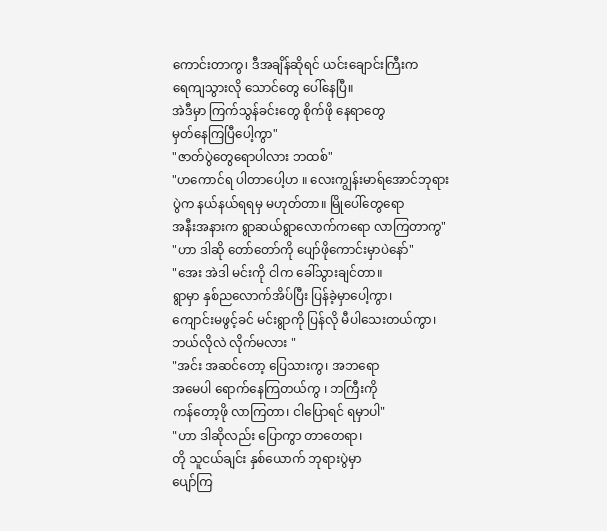ကောင်းတာကွ၊ ဒီအချိန်ဆိုရင် ယင်းချောင်းကြီးက
ရေကျသွားလို သောင်တွေ ပေါ်နေပြီ။
အဲဒီမှာ ကြက်သွန်ခင်းတွေ စိုက်ဖို နေရာတွေ
မှတ်နေကြပြီပေါ့ကွာ"
"ဇာတ်ပွဲတွေရောပါလား ဘထစ်"
"ဟကောင်ရ ပါတာပေါ့ဟ ။ လေးကျွန်းမာရ်အောင်ဘုရား
ပွဲက နယ်နယ်ရရမှ မဟုတ်တာ။ မြိုပေါ်တွေရော
အနီးအနားက ရွာဆယ်ရွာလောက်ကရော လာကြတာကွ"
"ဟာ ဒါဆို တော်တော်ကို ပျော်ဖိုကောင်းမှာပဲနော်"
"အေး အဲဒါ မင်းကို ငါက ခေါ်သွားချင်တာ။
ရွာမှာ နှစ်ညလောက်အိပ်ပြီး ပြန်ခဲ့မှာပေါ့ကွာ၊
ကျောင်းမဖွင့်ခင် မင်းရွာကို ပြန်လို မီပါသေးတယ်ကွာ၊
ဘယ်လိုလဲ လိုက်မလား "
"အင်း အဆင်တော့ ပြေသားကွ၊ အဘရော
အမေပါ ရောက်နေကြတယ်ကွ ၊ ဘကြီးကို
ကန်တော့ဖို လာကြတာ၊ ငါပြောရင် ရမှာပါ"
"ဟာ ဒါဆိုလည်း ပြောကွာ တာတေရာ၊
တို သူငယ်ချင်း နှစ်ယောက် ဘုရားပွဲမှာ
ပျော်ကြ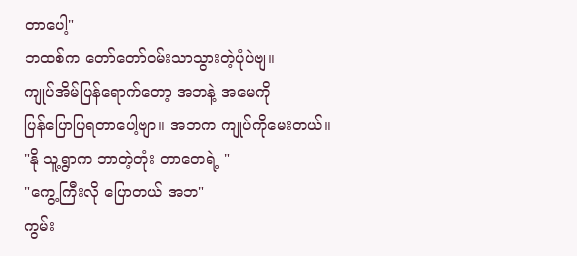တာပေါ့"
ဘထစ်က တော်တော်ဝမ်းသာသွားတဲ့ပုံပဲဗျ။
ကျုပ်အိမ်ပြန်ရောက်တော့ အဘနဲ့ အမေကို
ပြန်ပြောပြရတာပေါ့ဗျာ။ အဘက ကျုပ်ကိုမေးတယ်။
"နို သူ့ရွာက ဘာတဲ့တုံး တာတေရဲ့ "
"ကွေ့ကြီးလို ပြောတယ် အဘ"
ကွမ်း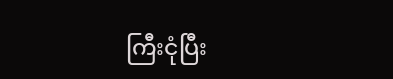ကြီးငုံပြီး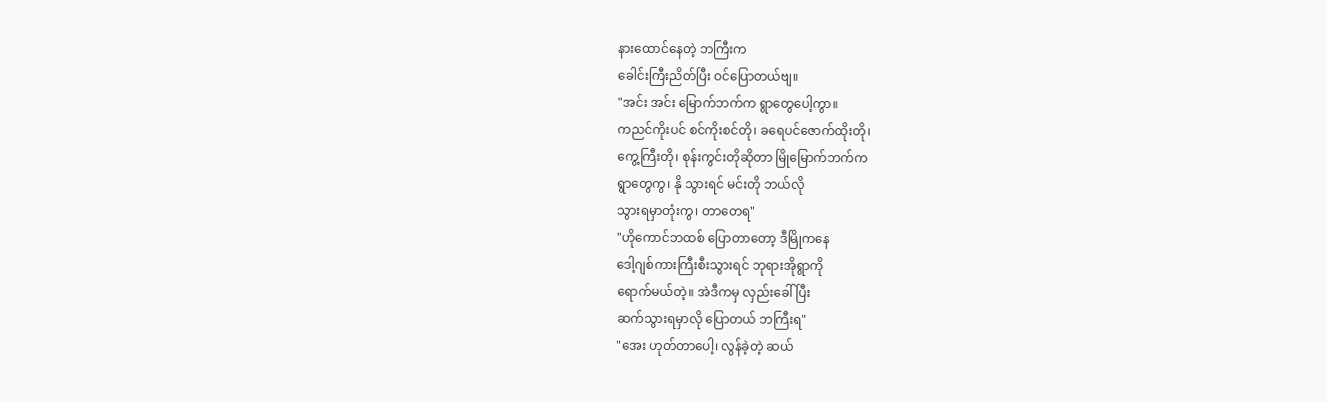နားထောင်နေတဲ့ ဘကြီးက
ခေါင်းကြီးညိတ်ပြီး ဝင်ပြောတယ်ဗျ။
"အင်း အင်း မြောက်ဘက်က ရွာတွေပေါ့ကွာ။
ကညင်ကိုးပင် စင်ကိုးစင်တို၊ ခရေပင်ဇောက်ထိုးတို၊
ကွေ့ကြီးတို၊ စုန်းကွင်းတိုဆိုတာ မြိုမြောက်ဘက်က
ရွာတွေကွ၊ နို သွားရင် မင်းတို ဘယ်လို
သွားရမှာတုံးကွ၊ တာတေရ"
"ဟိုကောင်ဘထစ် ပြောတာတော့ ဒီမြိုကနေ
ဒေါ့ဂျစ်ကားကြီးစီးသွားရင် ဘုရားအိုရွာကို
ရောက်မယ်တဲ့။ အဲဒီကမှ လှည်းခေါ်ပြီး
ဆက်သွားရမှာလို ပြောတယ် ဘကြီးရ"
"အေး ဟုတ်တာပေါ့၊ လွန်ခဲ့တဲ့ ဆယ်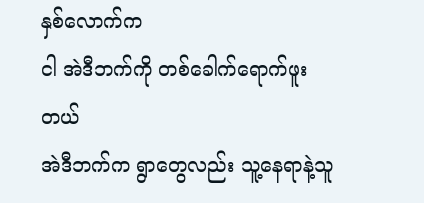နှစ်လောက်က
ငါ အဲဒီဘက်ကို တစ်ခေါက်ရောက်ဖူးတယ်
အဲဒီဘက်က ရွာတွေလည်း သူ့နေရာနဲ့သူ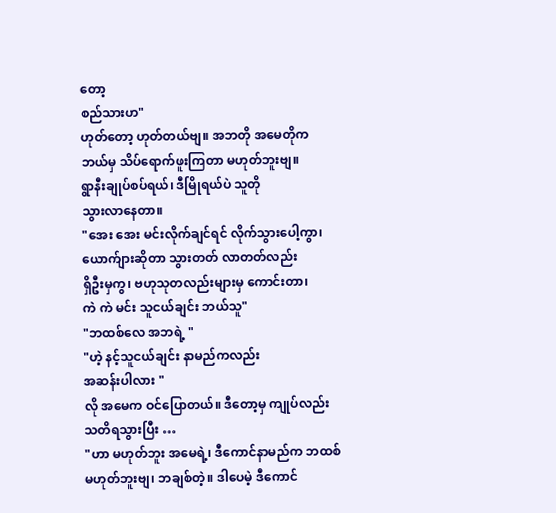တော့
စည်သားဟ"
ဟုတ်တော့ ဟုတ်တယ်ဗျ။ အဘတို အမေတိုက
ဘယ်မှ သိပ်ရောက်ဖူးကြတာ မဟုတ်ဘူးဗျ။
ရွာနီးချုပ်စပ်ရယ်၊ ဒီမြိုရယ်ပဲ သူတို
သွားလာနေတာ။
"အေး အေး မင်းလိုက်ချင်ရင် လိုက်သွားပေါ့ကွာ၊
ယောက်ျားဆိုတာ သွားတတ် လာတတ်လည်း
ရှိဦးမှကွ၊ ဗဟုသုတလည်းများမှ ကောင်းတာ၊
ကဲ ကဲ မင်း သူငယ်ချင်း ဘယ်သူ"
"ဘထစ်လေ အဘရဲ့ "
"ဟဲ့ နင့်သူငယ်ချင်း နာမည်ကလည်း
အဆန်းပါလား "
လို အမေက ဝင်ပြောတယ်။ ဒီတော့မှ ကျုပ်လည်း
သတိရသွားပြီး …
"ဟာ မဟုတ်ဘူး အမေရဲ့၊ ဒီကောင်နာမည်က ဘထစ်
မဟုတ်ဘူးဗျ၊ ဘချစ်တဲ့။ ဒါပေမဲ့ ဒီကောင်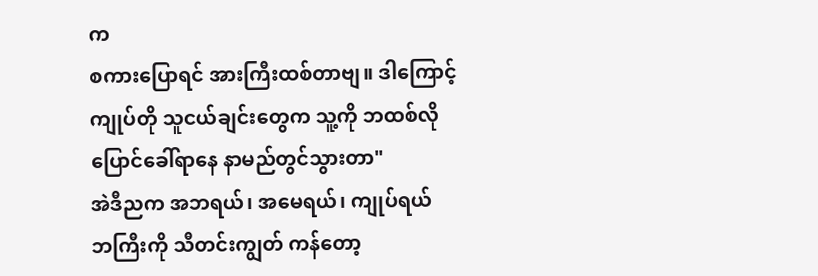က
စကားပြောရင် အားကြီးထစ်တာဗျ။ ဒါကြောင့်
ကျုပ်တို သူငယ်ချင်းတွေက သူ့ကို ဘထစ်လို
ပြောင်ခေါ်ရာနေ နာမည်တွင်သွားတာ"
အဲဒီညက အဘရယ်၊ အမေရယ်၊ ကျုပ်ရယ်
ဘကြီးကို သီတင်းကျွတ် ကန်တော့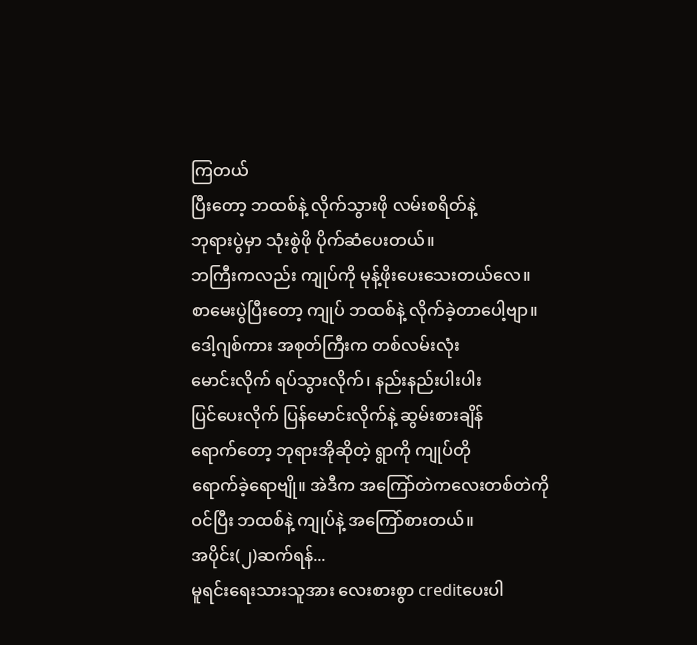ကြတယ်
ပြီးတော့ ဘထစ်နဲ့ လိုက်သွားဖို လမ်းစရိတ်နဲ့
ဘုရားပွဲမှာ သုံးစွဲဖို ပိုက်ဆံပေးတယ်။
ဘကြီးကလည်း ကျုပ်ကို မုန့်ဖိုးပေးသေးတယ်လေ။
စာမေးပွဲပြီးတော့ ကျုပ် ဘထစ်နဲ့ လိုက်ခဲ့တာပေါ့ဗျာ။
ဒေါ့ဂျစ်ကား အစုတ်ကြီးက တစ်လမ်းလုံး
မောင်းလိုက် ရပ်သွားလိုက်၊ နည်းနည်းပါးပါး
ပြင်ပေးလိုက် ပြန်မောင်းလိုက်နဲ့ ဆွမ်းစားချိန်
ရောက်တော့ ဘုရားအိုဆိုတဲ့ ရွာကို ကျုပ်တို
ရောက်ခဲ့ရောဗျို။ အဲဒီက အကြော်တဲကလေးတစ်တဲကို
ဝင်ပြီး ဘထစ်နဲ့ ကျုပ်နဲ့ အကြော်စားတယ်။
အပိုင်း(၂)ဆက်ရန်...
မူရင်းရေးသားသူအား လေးစားစွာ creditပေးပါ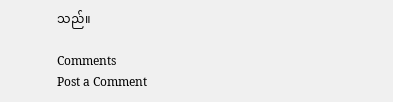သည်။

Comments
Post a Comment